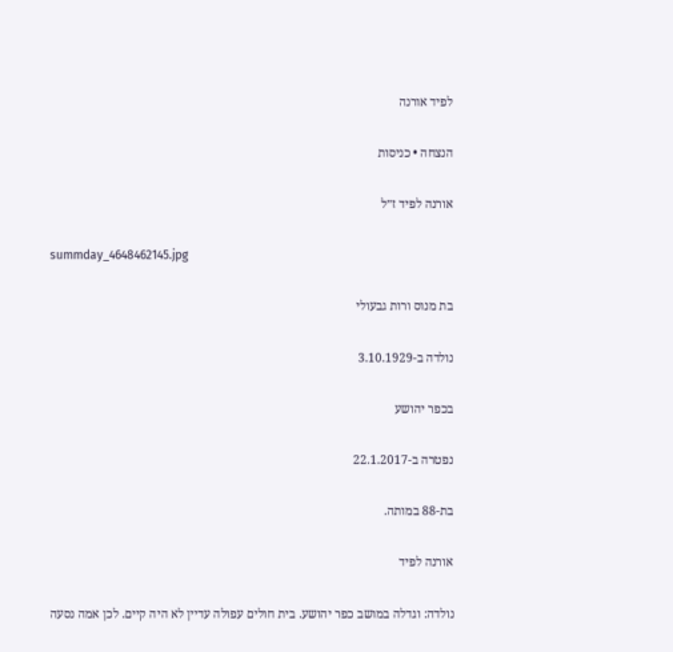לפיד אורנה

הנצחה • כניסות

אורנה לפיד ז״ל

summday_4648462145.jpg

בת מנוס ורות גבעולי

נולדה ב-3.10.1929

בכפר יהושע

נפטרה ב-22.1.2017

בת-88 במותה.

אורנה לפיד

נולדה: וגדלה במושב כפר יהושע. בית חולים עפולה עדיין לא היה קיים. לכן אמה נסעה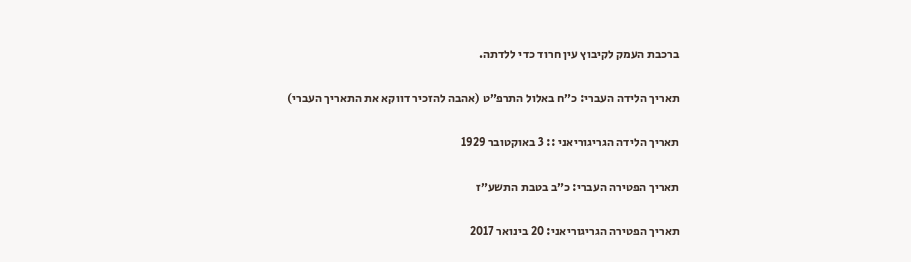ברכבת העמק לקיבוץ עין חרוד כדי ללדתה.

תאריך הלידה העברי: כ״ח באלול התרפ״ט (אהבה להזכיר דווקא את התאריך העברי)

תאריך הלידה הגריגוריאני :: 3 באוקטובר 1929

תאריך הפטירה העברי: כ״ב בטבת התשע״ז

תאריך הפטירה הגריגוריאני: 20 בינואר 2017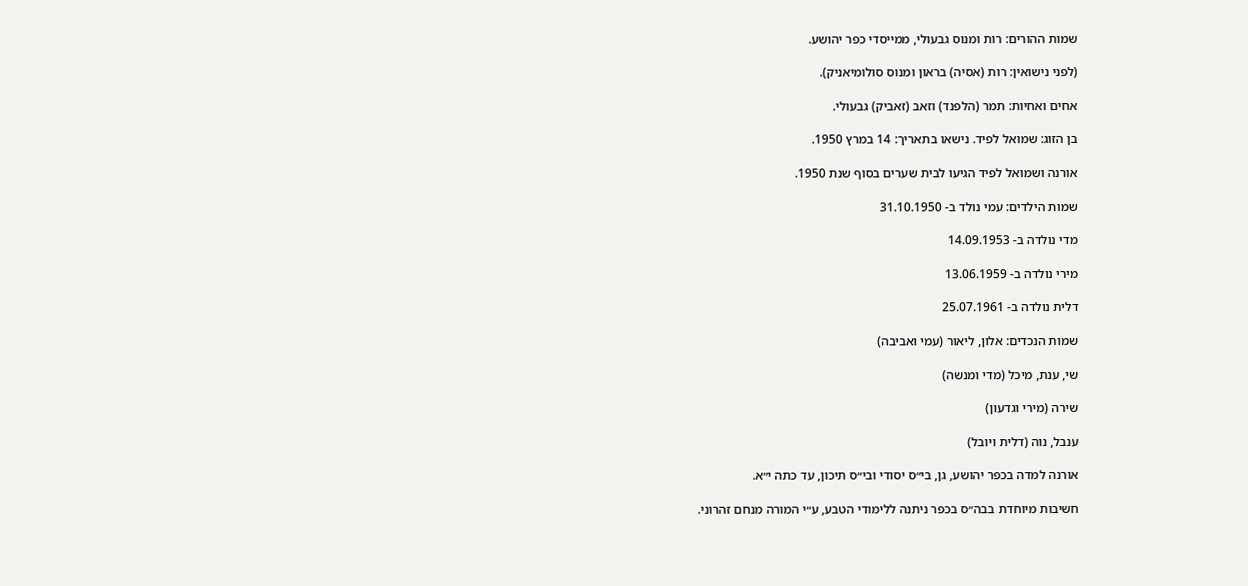שמות ההורים: רות ומנוס גבעולי, ממייסדי כפר יהושע.

(לפני נישואין: רות (אסיה) בראון ומנוס סולומיאניק).

אחים ואחיות: תמר (הלפנד) וזאב (זאביק) גבעולי.

בן הזוג: שמואל לפיד. נישאו בתאריך: 14 במרץ 1950.

אורנה ושמואל לפיד הגיעו לבית שערים בסוף שנת 1950.

שמות הילדים: עמי נולד ב- 31.10.1950

מדי נולדה ב- 14.09.1953

מירי נולדה ב- 13.06.1959

דלית נולדה ב- 25.07.1961

שמות הנכדים: אלון, ליאור (עמי ואביבה)

שי, ענת, מיכל (מדי ומנשה)

שירה (מירי וגדעון)

ענבל, נוה (דלית ויובל)

אורנה למדה בכפר יהושע, גן, בי״ס יסודי ובי״ס תיכון, עד כתה י״א.

חשיבות מיוחדת בבה״ס בכפר ניתנה ללימודי הטבע, ע״י המורה מנחם זהרוני.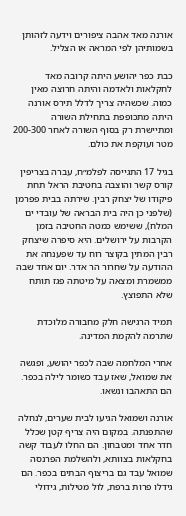אורנה מאד אהבה ציפורים וידעה לזהותן בשמותיהן לפי המראה או הצליל.

כבת כפר יהושע היתה קרובה מאד לחקלאות ולאדמה והיתה חרוצה מאין כמוה. שכשהיה צריך לדלל תירס אורנה היתה מתכופפת בתחילת השורה ומתיישרת רק בסוף השורה לאחר 200-300 מטר ועוקפת את כולם.

בגיל 17 התגייסה לפלמ״ח, עברה בצריפין קורס קשר והוצבה בחטיבת הראל תחת פיקודו של יצחק רבין. שירתה בבית פפרמן (שלפני כן היה בית הבראה של עובדי ים המלח), ששימש כמטה החטיבה בזמן הקרבות על ירושלים. היא סיפרה שיצחק רבין המתין בקוצר רוח עד שפענחה את ההודעה על שחרור הר אדר. יום אחד שבה ממשמרת ומצאה על מיטתה פגז תותח שלא התפוצץ.

תמיד הרגישה חלק מחבורה מלוכדת שתרמה להקמת המדינה.

אחרי המלחמה שבה לכפר יהושע, ופגשה את שמואל, שאז עבד כשומר לילה בכפר. הם התאהבו ונשאו.

אורנה ושמואל הגיעו לבית שערים, לנחלה שהתפנתה. במקום היה צריף קטן שכלל חדר אחד ומטבחון. הם החלו לעבוד קשה בחקלאות בצוותא, ולהשלמת הפרנסה שמואל עבד גם בריצוף הבתים בכפר. הם גידלו פרות ברפת, לול מטילות, גידולי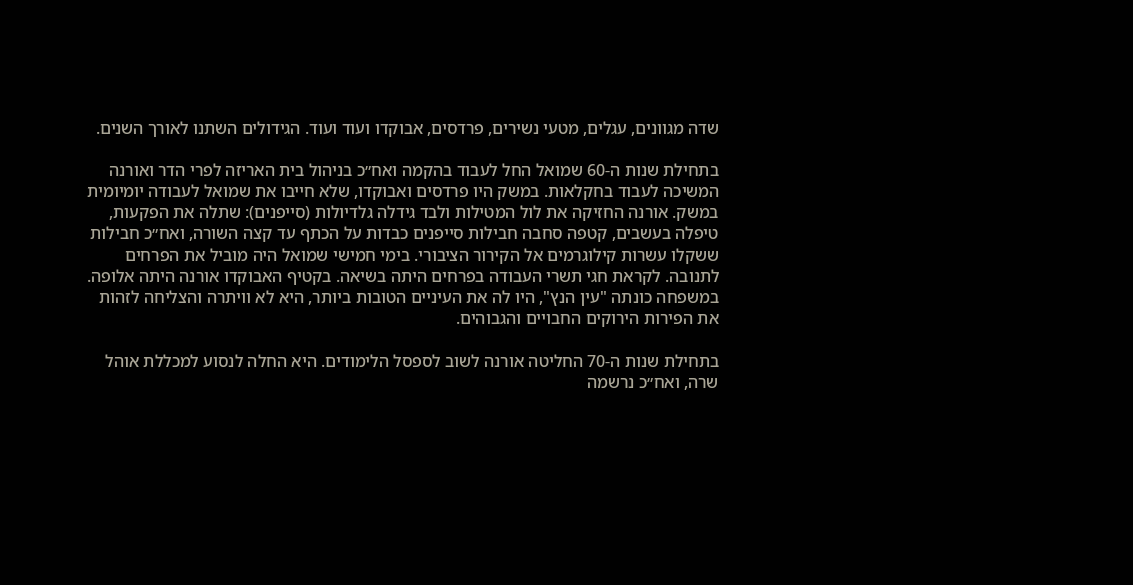שדה מגוונים, עגלים, מטעי נשירים, פרדסים, אבוקדו ועוד ועוד. הגידולים השתנו לאורך השנים.

בתחילת שנות ה-60 שמואל החל לעבוד בהקמה ואח״כ בניהול בית האריזה לפרי הדר ואורנה המשיכה לעבוד בחקלאות. במשק היו פרדסים ואבוקדו, שלא חייבו את שמואל לעבודה יומיומית במשק. אורנה החזיקה את לול המטילות ולבד גידלה גלדיולות (סייפנים): שתלה את הפקעות, טיפלה בעשבים, קטפה סחבה חבילות סייפנים כבדות על הכתף עד קצה השורה, ואח״כ חבילות ששקלו עשרות קילוגרמים אל הקירור הציבורי. בימי חמישי שמואל היה מוביל את הפרחים לתנובה. לקראת חגי תשרי העבודה בפרחים היתה בשיאה. בקטיף האבוקדו אורנה היתה אלופה. במשפחה כונתה "עין הנץ", היו לה את העיניים הטובות ביותר, היא לא וויתרה והצליחה לזהות את הפירות הירוקים החבויים והגבוהים.

בתחילת שנות ה-70 החליטה אורנה לשוב לספסל הלימודים. היא החלה לנסוע למכללת אוהל שרה, ואח״כ נרשמה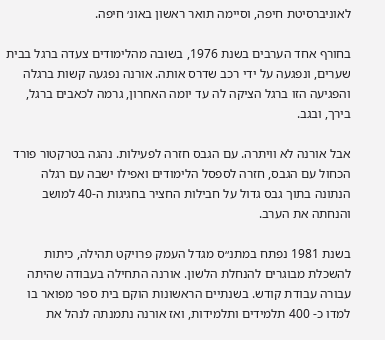לאוניברסיטת חיפה, וסיימה תואר ראשון באונ׳ חיפה.

בחורף אחד הערבים בשנת 1976, בשובה מהלימודים צעדה ברגל בבית שערים, ונפגעה על ידי רכב שדרס אותה. אורנה נפגעה קשות ברגלה והפגיעה הזו ברגל הציקה לה עד יומה האחרון, גרמה לכאבים ברגל, בירך, ובגב.

אבל אורנה לא וויתרה. עם הגבס חזרה לפעילות. נהגה בטרקטור פורד הכחול עם הגבס, חזרה לספסל הלימודים ואפילו ישבה עם רגלה הנתונה בתוך גבס גדול על חבילות החציר בחגיגות ה-40 למושב והנחתה את הערב.

בשנת 1981 נפתח במתנ״ס מגדל העמק פרויקט תהילה, כיתות להשכלת מבוגרים להנחלת הלשון. אורנה התחילה בעבודה שהיתה עבורה עבודת קודש. בשנתיים הראשונות הוקם בית ספר מפואר בו למדו כ- 400 תלמידים ותלמידות, ואז אורנה נתמנתה לנהל את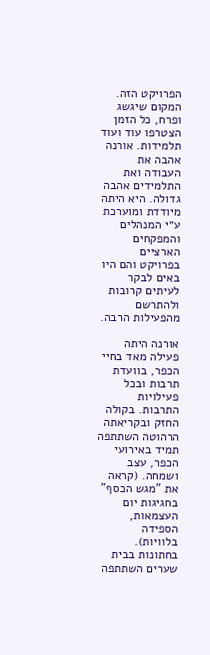הפרויקט הזה. המקום שיגשג ופרח, כל הזמן הצטרפו עוד ועוד תלמידות. אורנה אהבה את העבודה ואת התלמידים אהבה גדולה. היא היתה מיודדת ומוערכת ע״י המנהלים והמפקחים הארציים בפרויקט והם היו באים לבקר לעיתים קרובות ולהתרשם מהפעילות הרבה.

אורנה היתה פעילה מאד בחיי הכפר, בוועדת תרבות ובכל פעילויות התרבות. בקולה החזק ובקריאתה הרהוטה השתתפה תמיד באירועי הכפר, עצב ושמחה. (קראה את "מגש הכסף" בחגיגות יום העצמאות, הספידה בלוויות). בחתונות בבית שערים השתתפה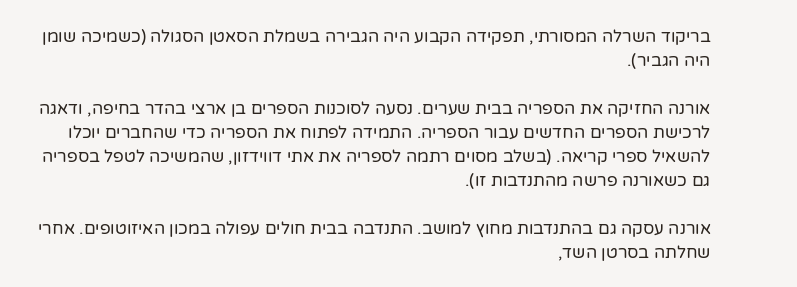בריקוד השרלה המסורתי, תפקידה הקבוע היה הגבירה בשמלת הסאטן הסגולה (כשמיכה שומן היה הגביר).

אורנה החזיקה את הספריה בבית שערים. נסעה לסוכנות הספרים בן ארצי בהדר בחיפה, ודאגה לרכישת הספרים החדשים עבור הספריה. התמידה לפתוח את הספריה כדי שהחברים יוכלו להשאיל ספרי קריאה. (בשלב מסוים רתמה לספריה את אתי דווידזון, שהמשיכה לטפל בספריה גם כשאורנה פרשה מהתנדבות זו).

אורנה עסקה גם בהתנדבות מחוץ למושב. התנדבה בבית חולים עפולה במכון האיזוטופים. אחרי שחלתה בסרטן השד,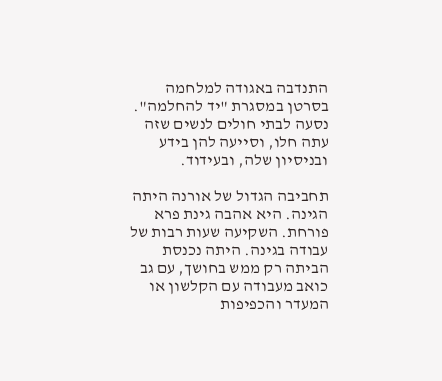התנדבה באגודה למלחמה בסרטן במסגרת "יד להחלמה". נסעה לבתי חולים לנשים שזה עתה חלו, וסייעה להן בידע ובניסיון שלה, ובעידוד.

תחביבה הגדול של אורנה היתה הגינה. היא אהבה גינת פרא פורחת. השקיעה שעות רבות של עבודה בגינה. היתה נכנסת הביתה רק ממש בחושך, עם גב כואב מעבודה עם הקלשון או המעדר והכפיפות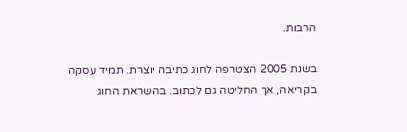הרבות.

בשנת 2005 הצטרפה לחוג כתיבה יוצרת. תמיד עסקה בקריאה, אך החליטה גם לכתוב. בהשראת החוג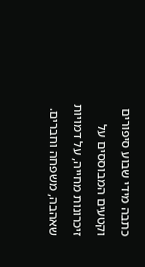כתבה מידי שבוע סיפורים וקטעים המבוססים על זיכרונות מחייה, על דמויות שאהבה, משפחה וחברים.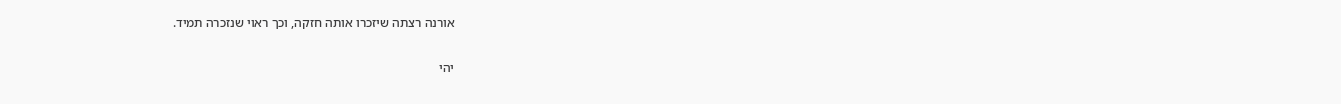אורנה רצתה שיזכרו אותה חזקה, וכך ראוי שנזכרה תמיד.

יהי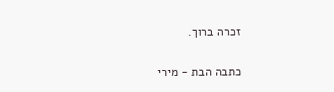זכרה ברוך.

כתבה הבת - מירי